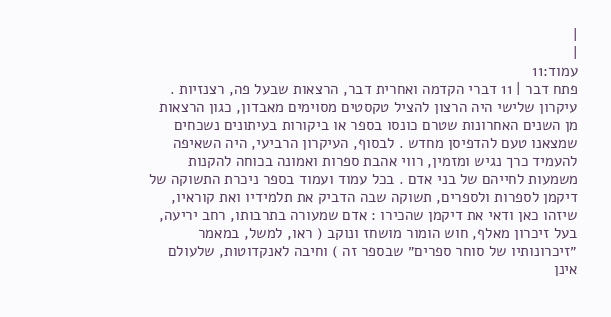|
|
עמוד:11
פתח דבר | 11 דברי הקדמה ואחרית דבר, הרצאות שבעל פה, רצנזיות . עיקרון שלישי היה הרצון להציל טקסטים מסוימים מאבדון, כגון הרצאות מן השנים האחרונות שטרם כונסו בספר או ביקורות בעיתונים נשכחים שמצאנו טעם להדפיסן מחדש . לבסוף, העיקרון הרביעי, היה השאיפה להעמיד כרך נגיש ומזמין, רווי אהבת ספרות ואמונה בכוחה להקנות משמעות לחייהם של בני אדם . בכל עמוד ועמוד בספר ניכרת התשוקה של דיקמן לספרות ולספרים, תשוקה שבה הדביק את תלמידיו ואת קוראיו, שיזהו כאן ודאי את דיקמן שהכירו : אדם שמעורה בתרבותו, רחב יריעה, בעל זיכרון מאלף, חוש הומור מושחז ונוקב ( ראו, למשל, במאמר ״זיכרונותיו של סוחר ספרים״ שבספר זה ) וחיבה לאנקדוטות, שלעולם אינן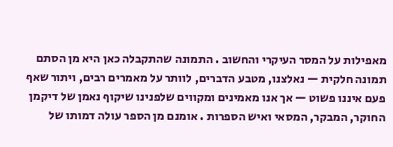מאפילות על המסר העיקרי והחשוב . התמונה שהתקבלה כאן היא מן הסתם תמונה חלקית — נאלצנו, מטבע הדברים, לוותר על מאמרים רבים, ויתור שאף פעם איננו פשוט — אך אנו מאמינים ומקווים שלפנינו שיקוף נאמן של דיקמן החוקר, המבקר, המסאי ואיש הספרות . אומנם מן הספר עולה דמותו של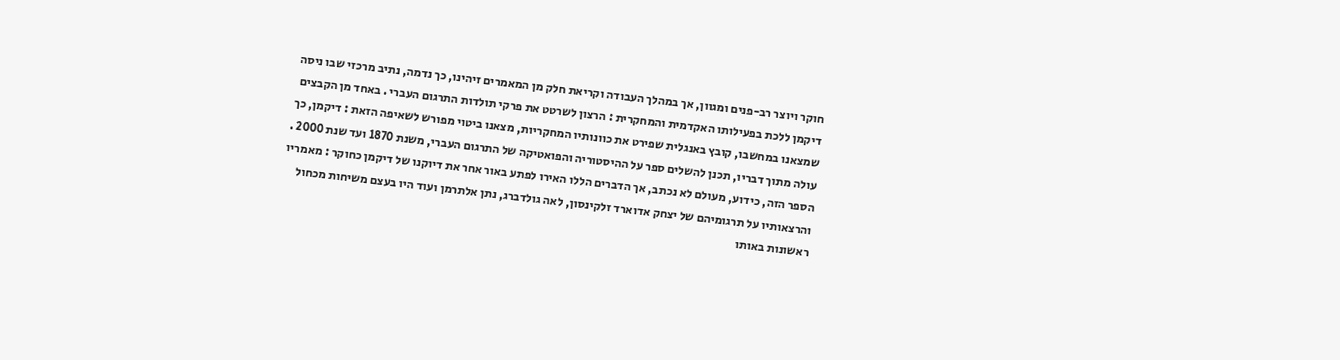חוקר ויוצר רב-פנים ומגוון, אך במהלך העבודה וקריאת חלק מן המאמרים זיהינו, כך נדמה, נתיב מרכזי שבו ניסה דיקמן ללכת בפעילותו האקדמית והמחקרית : הרצון לשרטט את פרקי תולדות התרגום העברי . באחד מן הקבצים שמצאנו במחשבו, קובץ באנגלית שפירט את כוונותיו המחקריות, מצאנו ביטוי מפורש לשאיפה הזאת : דיקמן, כך עולה מתוך דבריו, תכנן להשלים ספר על ההיסטוריה והפואטיקה של התרגום העברי, משנת 1870 ועד שנת 2000 . הספר הזה, כידוע, מעולם לא נכתב, אך הדברים הללו האירו לפתע באור אחר את דיוקנו של דיקמן כחוקר : מאמריו והרצאותיו על תרגומיהם של יצחק אדוארד זלקינסון, לאה גולדברג, נתן אלתרמן ועוד היו בעצם משיחות מכחול ראשונות באותו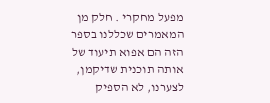מפעל מחקרי . חלק מן המאמרים שכללנו בספר הזה הם אפוא תיעוד של אותה תוכנית שדיקמן, לצערנו, לא הספיק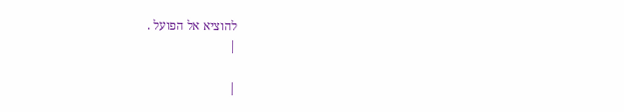להוציא אל הפועל .
|

|